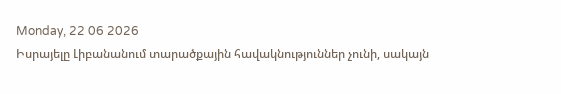Monday, 22 06 2026
Իսրայելը Լիբանանում տարածքային հավակնություններ չունի, սակայն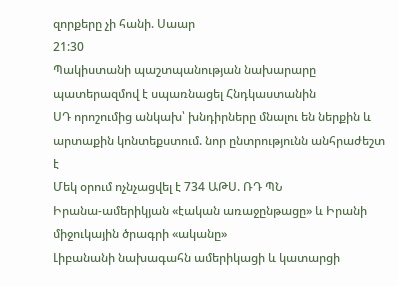զորքերը չի հանի. Սաար
21:30
Պակիստանի պաշտպանության նախարարը պատերազմով է սպառնացել Հնդկաստանին
ՍԴ որոշումից անկախ՝ խնդիրները մնալու են ներքին և արտաքին կոնտեքստում. նոր ընտրությունն անհրաժեշտ է
Մեկ օրում ոչնչացվել է 734 ԱԹՍ. ՌԴ ՊՆ
Իրանա-ամերիկյան «էական առաջընթացը» և Իրանի միջուկային ծրագրի «ականը»
Լիբանանի նախագահն ամերիկացի և կատարցի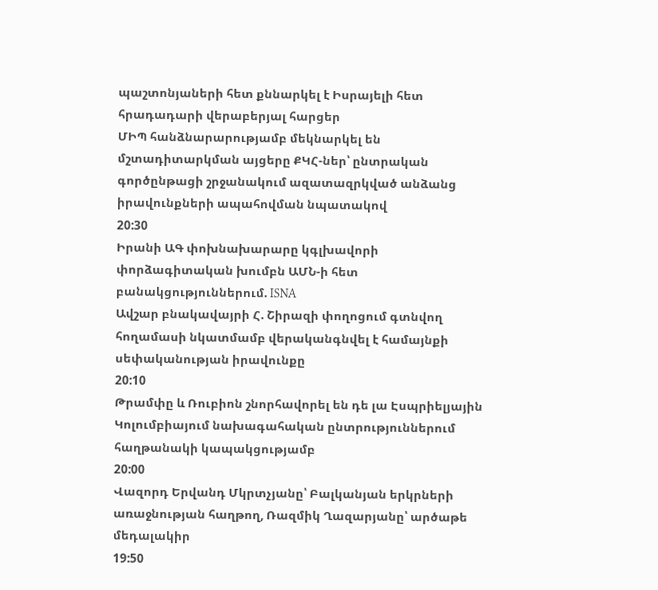պաշտոնյաների հետ քննարկել է Իսրայելի հետ հրադադարի վերաբերյալ հարցեր
ՄԻՊ հանձնարարությամբ մեկնարկել են մշտադիտարկման այցերը ՔԿՀ-ներ՝ ընտրական գործընթացի շրջանակում ազատազրկված անձանց իրավունքների ապահովման նպատակով
20:30
Իրանի ԱԳ փոխնախարարը կգլխավորի փորձագիտական խումբն ԱՄՆ-ի հետ բանակցություններում. ISNA
Ավշար բնակավայրի Հ. Շիրազի փողոցում գտնվող հողամասի նկատմամբ վերականգնվել է համայնքի սեփականության իրավունքը
20:10
Թրամփը և Ռուբիոն շնորհավորել են դե լա Էսպրիելյային Կոլումբիայում նախագահական ընտրություններում հաղթանակի կապակցությամբ
20:00
Վազորդ Երվանդ Մկրտչյանը՝ Բալկանյան երկրների առաջնության հաղթող, Ռազմիկ Ղազարյանը՝ արծաթե մեդալակիր
19:50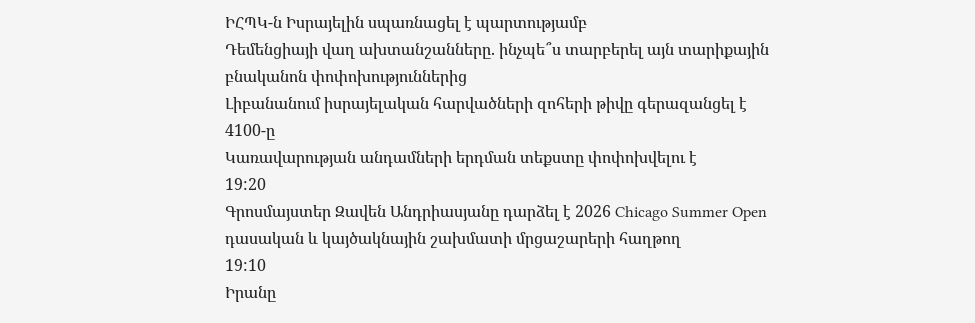ԻՀՊԿ-ն Իսրայելին սպառնացել է պարտությամբ
Դեմենցիայի վաղ ախտանշանները. ինչպե՞ս տարբերել այն տարիքային բնականոն փոփոխություններից
Լիբանանում իսրայելական հարվածների զոհերի թիվը գերազանցել է 4100-ը
Կառավարության անդամների երդման տեքստը փոփոխվելու է
19:20
Գրոսմայստեր Զավեն Անդրիասյանը դարձել է 2026 Chicago Summer Open դասական և կայծակնային շախմատի մրցաշարերի հաղթող
19:10
Իրանը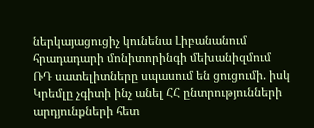ներկայացուցիչ կունենա Լիբանանում հրադադարի մոնիտորինգի մեխանիզմում
ՌԴ սատելիտները սպասում են ցուցումի. իսկ Կրեմլը չգիտի ինչ անել ՀՀ ընտրությունների արդյունքների հետ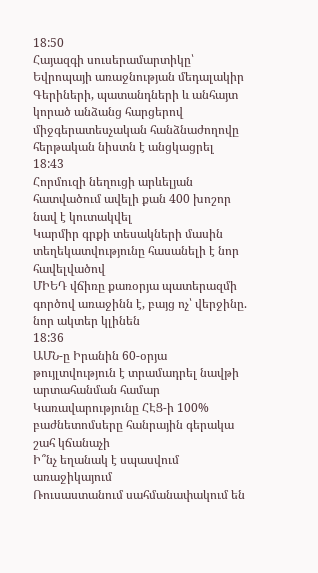18:50
Հայազգի սուսերամարտիկը՝ Եվրոպայի առաջնության մեդալակիր
Գերիների, պատանդների և անհայտ կորած անձանց հարցերով միջգերատեսչական հանձնաժողովը հերթական նիստն է անցկացրել
18:43
Հորմուզի նեղուցի արևելյան հատվածում ավելի քան 400 խոշոր նավ է կուտակվել
Կարմիր գրքի տեսակների մասին տեղեկատվությունը հասանելի է նոր հավելվածով
ՄԻԵԴ վճիռը քառօրյա պատերազմի գործով առաջինն է, բայց ոչ՝ վերջինը. նոր ակտեր կլինեն
18:36
ԱՄՆ-ը Իրանին 60-օրյա թույլտվություն է տրամադրել նավթի արտահանման համար
Կառավարությունը ՀԷՑ-ի 100% բաժնետոմսերը հանրային գերակա շահ կճանաչի
Ի՞նչ եղանակ է սպասվում առաջիկայում
Ռուսաստանում սահմանափակում են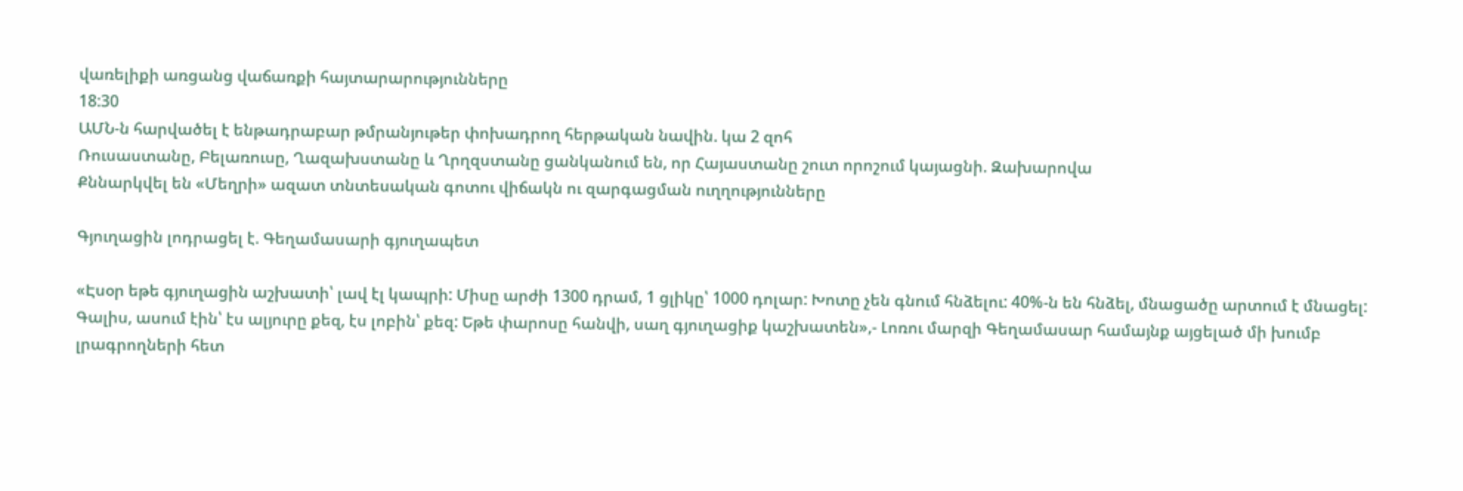վառելիքի առցանց վաճառքի հայտարարությունները
18:30
ԱՄՆ-ն հարվածել է ենթադրաբար թմրանյութեր փոխադրող հերթական նավին. կա 2 զոհ
Ռուսաստանը, Բելառուսը, Ղազախստանը և Ղրղզստանը ցանկանում են, որ Հայաստանը շուտ որոշում կայացնի. Զախարովա
Քննարկվել են «Մեղրի» ազատ տնտեսական գոտու վիճակն ու զարգացման ուղղությունները

Գյուղացին լոդրացել է. Գեղամասարի գյուղապետ

«Էսօր եթե գյուղացին աշխատի՝ լավ էլ կապրի: Միսը արժի 1300 դրամ, 1 ցլիկը՝ 1000 դոլար: Խոտը չեն գնում հնձելու: 40%-ն են հնձել, մնացածը արտում է մնացել: Գալիս, ասում էին՝ էս ալյուրը քեզ, էս լոբին՝ քեզ: Եթե փարոսը հանվի, սաղ գյուղացիք կաշխատեն»,- Լոռու մարզի Գեղամասար համայնք այցելած մի խումբ լրագրողների հետ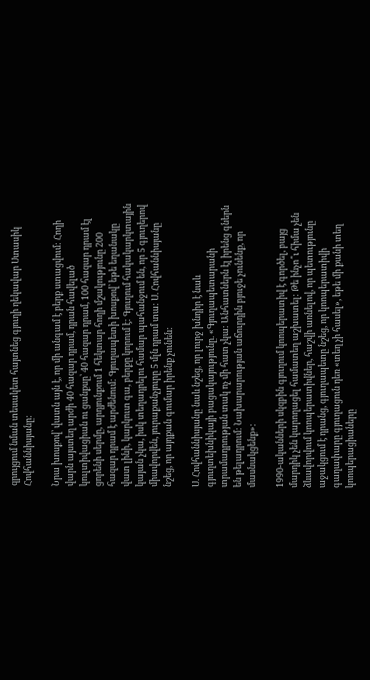զրույցում նման տեսակետ հայտնեց գյուղի ղեկավար Ստասիկ Հովհաննիսյանը:

Նրա խոսքով՝ վատն այն է, որ մի անգամ է բերք ստացվում: Հողի վարն այստեղ արժի 40 հազար դրամ, դրան հավելած կուլտիվացիան ու ցանքսը՝ 40 հազար դրամ, 100 հազար դրամ էլ ցորենի սերմը, արդյունքում 1 հեկտար հողի մշակությունը 200 հազար դրամ է արժենում: Գյուղապետի խոսքով՝ եթե եղանակը վատ լինի, կարկուտ գա, բերքը կորում է: Գյուղում հակակարկտային կայան չկա, իսկ տեղադրելու համար պահանջում են, որ 5 գյուղերով միավորվեն, յուրաքանչյուրը 5 մլն դրամ տա: Ս. Հովհաննիսյանը նշեց, որ այդքան գումար իրենք չունեն:

Ս. Հովհաննիսյանը նաև նշեց, որ լուրջ խնդիր է նաև գյուղտեխնիկայի բացակայությունը. «Գյուղապետարանի տրամադրության տակ ոչ մի հատ չկա: Անհատներն էլ իրենց գներն են թելադրում: Նախարարության աճուրդին բյուջե չունենք, որ մասնակցենք»:

1990-ականների սկզբին գյուղում կոոպերատիվ է գործել, բայց մարդիկ չեն կարողացել համատեղ աշխատել: Թե ինչո՞ւ հիմա չեն ձևավորվում կոոպերատիվներ, հաշվի առնելով, որ պետությունը աջակցում է դրանց, գյուղապետը նշեց, որ կոոպերատիվի գաղափարը գյուղացուն դեռ «տեղ չի հասել», եթե մի քանի տեղ կոոպերացիաները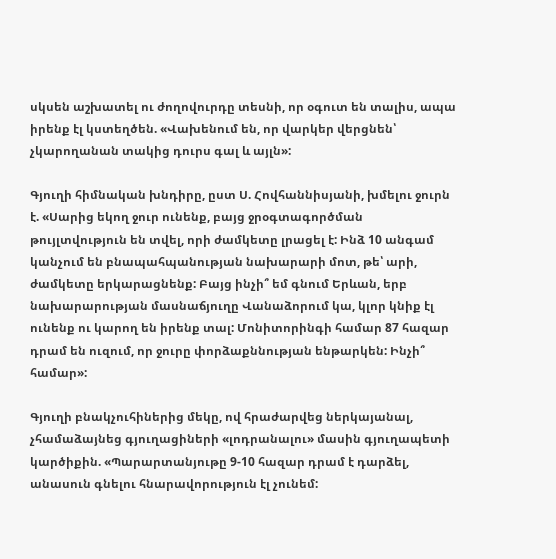սկսեն աշխատել ու ժողովուրդը տեսնի, որ օգուտ են տալիս, ապա իրենք էլ կստեղծեն. «Վախենում են, որ վարկեր վերցնեն՝ չկարողանան տակից դուրս գալ և այլն»:

Գյուղի հիմնական խնդիրը, ըստ Ս. Հովհաննիսյանի, խմելու ջուրն է. «Սարից եկող ջուր ունենք, բայց ջրօգտագործման թույլտվություն են տվել, որի ժամկետը լրացել է: Ինձ 10 անգամ կանչում են բնապահպանության նախարարի մոտ, թե՝ արի, ժամկետը երկարացնենք: Բայց ինչի՞ եմ գնում Երևան, երբ նախարարության մասնաճյուղը Վանաձորում կա, կլոր կնիք էլ ունենք ու կարող են իրենք տալ: Մոնիտորինգի համար 87 հազար դրամ են ուզում, որ ջուրը փորձաքննության ենթարկեն: Ինչի՞ համար»:

Գյուղի բնակչուհիներից մեկը, ով հրաժարվեց ներկայանալ, չհամաձայնեց գյուղացիների «լոդրանալու» մասին գյուղապետի կարծիքին. «Պարարտանյութը 9-10 հազար դրամ է դարձել, անասուն գնելու հնարավորություն էլ չունեմ: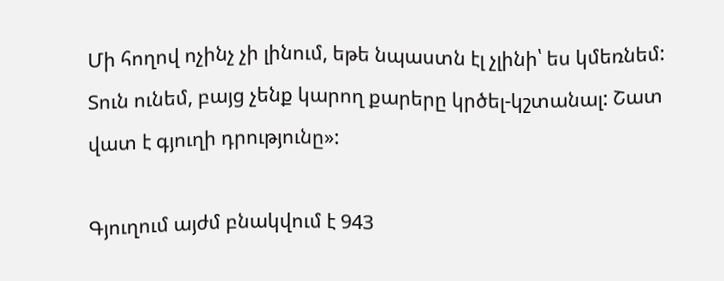Մի հողով ոչինչ չի լինում, եթե նպաստն էլ չլինի՝ ես կմեռնեմ: Տուն ունեմ, բայց չենք կարող քարերը կրծել-կշտանալ: Շատ վատ է գյուղի դրությունը»:

Գյուղում այժմ բնակվում է 943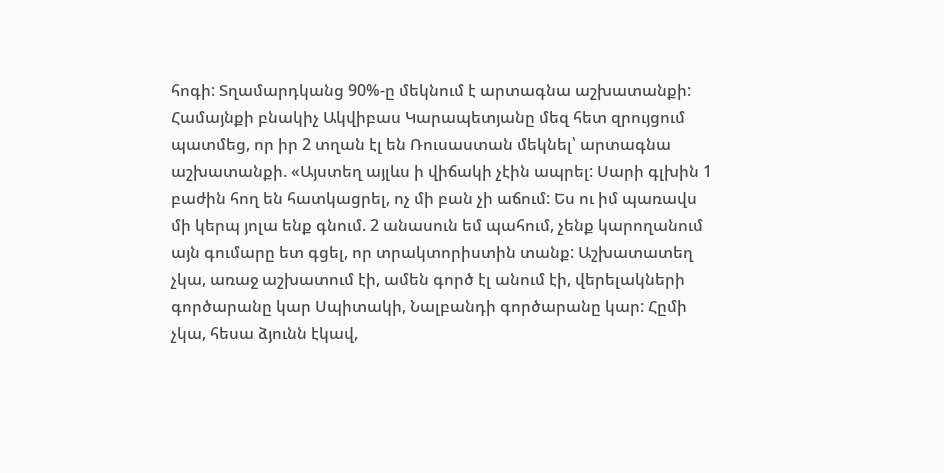հոգի: Տղամարդկանց 90%-ը մեկնում է արտագնա աշխատանքի: Համայնքի բնակիչ Ակվիբաս Կարապետյանը մեզ հետ զրույցում պատմեց, որ իր 2 տղան էլ են Ռուսաստան մեկնել՝ արտագնա աշխատանքի. «Այստեղ այլևս ի վիճակի չէին ապրել: Սարի գլխին 1 բաժին հող են հատկացրել, ոչ մի բան չի աճում: Ես ու իմ պառավս մի կերպ յոլա ենք գնում. 2 անասուն եմ պահում, չենք կարողանում այն գումարը ետ գցել, որ տրակտորիստին տանք: Աշխատատեղ չկա, առաջ աշխատում էի, ամեն գործ էլ անում էի, վերելակների գործարանը կար Սպիտակի, Նալբանդի գործարանը կար: Հըմի չկա, հեսա ձյունն էկավ,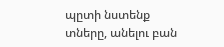պըտի նստենք տները, անելու բան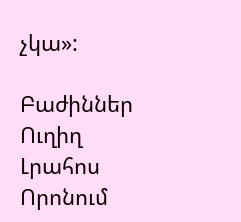չկա»:

Բաժիններ
Ուղիղ
Լրահոս
Որոնում